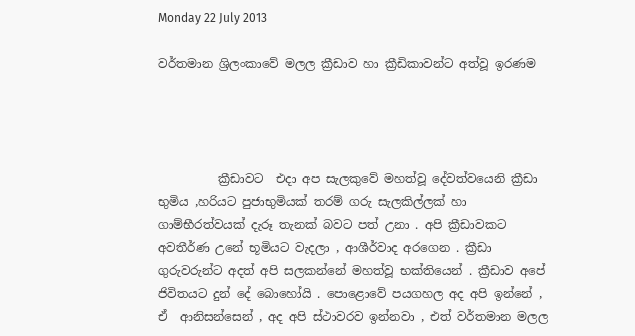Monday 22 July 2013

වර්තමාන ශ්‍රිලංකාවේ මලල ක්‍රීඩාව හා ක්‍රීඩිකාවන්ට අත්වූ ඉරණම




          ක්‍රීඩාවට  එදා අප සැලකුවේ මහත්වූ දේවත්වයෙනි ක්‍රීඩා භුමිය ,හරියට පුජාභුමියක් තරම් ගරු සැලකිල්ලක් හා ගාම්භීරත්වයක් දැරූ තැනක් බවට පත් උනා . අපි ක්‍රීඩාවකට අවතීර්ණ උනේ භූමියට වැදලා , ආශීර්වාද අරගෙන . ක්‍රීඩා ගුරුවරුන්ට අදත් අපි සලකන්නේ මහත්වූ භක්තියෙන් . ක්‍රීඩාව අපේ ජිවිතයට දුන් දේ බොහෝයි . පොළොවේ පයගහල අද අපි ඉන්නේ , ඒ  ආනිසන්සෙන් , අද අපි ස්ථාවරව ඉන්නවා , එත් වර්තමාන මලල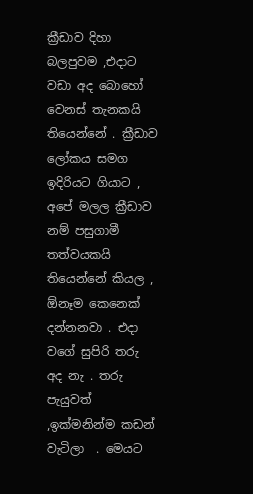ක්‍රීඩාව දිහා බලපුවම ,එදාට වඩා අද බොහෝ වෙනස් තැනකයි තියෙන්නේ . ක්‍රීඩාව ලෝකය සමග ඉදිරියට ගියාට , අපේ මලල ක්‍රීඩාව නම් පසුගාමී තත්වයකයි තියෙන්නේ කියල , ඕනෑම කෙනෙක් දන්නනවා . එදා වගේ සුපිරි තරු අද නැ . තරු පැයුවත් ,ඉක්මනින්ම කඩන් වැටිලා  . මෙයට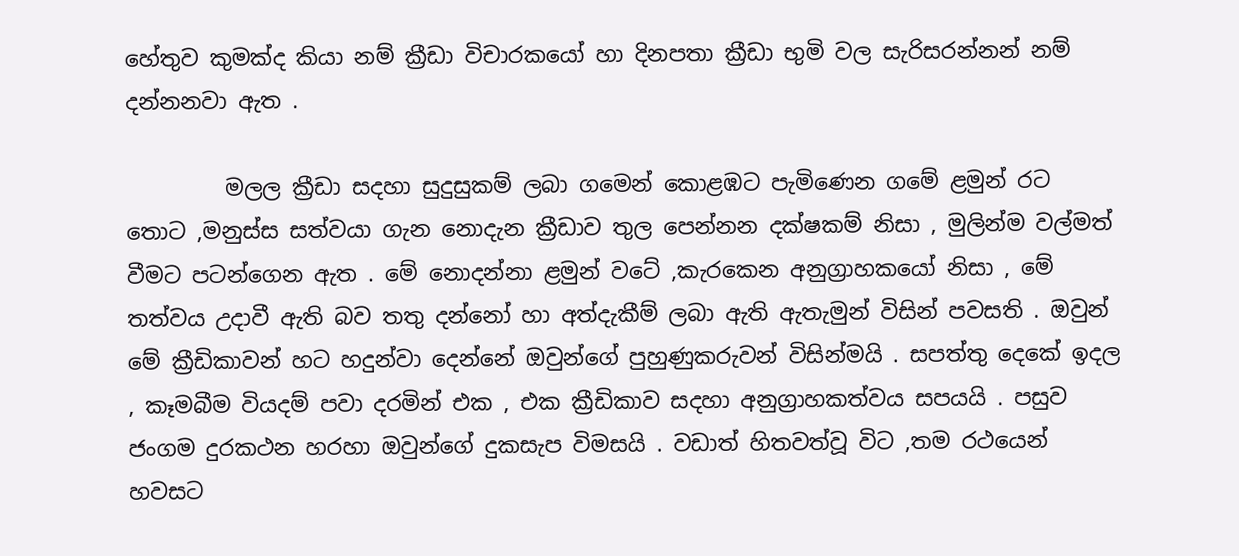හේතුව කුමක්ද කියා නම් ක්‍රීඩා විචාරකයෝ හා දිනපතා ක්‍රීඩා භුමි වල සැරිසරන්නන් නම් දන්නනවා ඇත .

         මලල ක්‍රීඩා සදහා සුදුසුකම් ලබා ගමෙන් කොළඹට පැමිණෙන ගමේ ළමුන් රට තොට ,මනුස්ස සත්වයා ගැන නොදැන ක්‍රීඩාව තුල පෙන්නන දක්ෂකම් නිසා , මුලින්ම වල්මත් වීමට පටන්ගෙන ඇත . මේ නොදන්නා ළමුන් වටේ ,කැරකෙන අනුග්‍රාහකයෝ නිසා , මේ තත්වය උදාවී ඇති බව තතු දන්නෝ හා අත්දැකීම් ලබා ඇති ඇතැමුන් විසින් පවසති . ඔවුන් මේ ක්‍රීඩිකාවන් හට හදුන්වා දෙන්නේ ඔවුන්ගේ පුහුණුකරුවන් විසින්මයි . සපත්තු දෙකේ ඉදල , කෑමබීම වියදම් පවා දරමින් එක , එක ක්‍රීඩිකාව සදහා අනුග්‍රාහකත්වය සපයයි . පසුව ජංගම දුරකථන හරහා ඔවුන්ගේ දුකසැප විමසයි . වඩාත් හිතවත්වූ විට ,තම රථයෙන් හවසට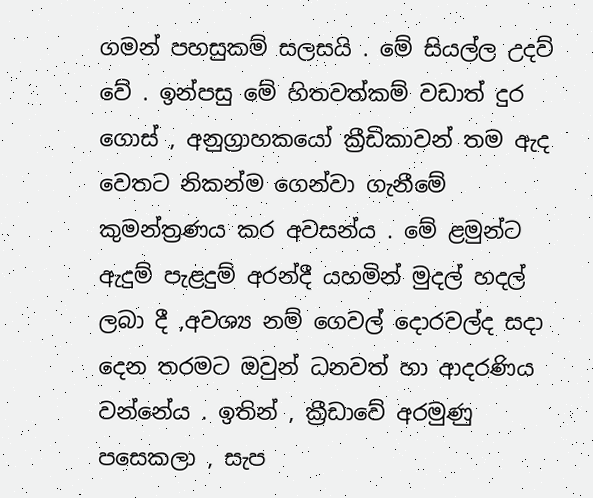ගමන් පහසුකම් සලසයි . මේ සියල්ල උදව් වේ . ඉන්පසු මේ හිතවත්කම් වඩාත් දුර ගොස් , අනුග්‍රාහකයෝ ක්‍රීඩිකාවන් තම ඇද වෙතට නිකන්ම ගෙන්වා ගැනීමේ කුමන්ත්‍රණය කර අවසන්ය . මේ ළමුන්ට ඇදුම් පැළදුම් අරන්දී යහමින් මුදල් හදල් ලබා දී ,අවශ්‍ය නම් ගෙවල් දොරවල්ද සදා දෙන තරමට ඔවුන් ධනවත් හා ආදරණිය වන්නේය . ඉතින් , ක්‍රීඩාවේ අරමුණු පසෙකලා , සැප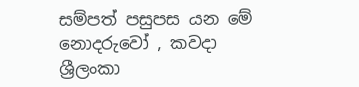සම්පත් පසුපස යන මේ නොදරුවෝ , කවදා ශ්‍රීලංකා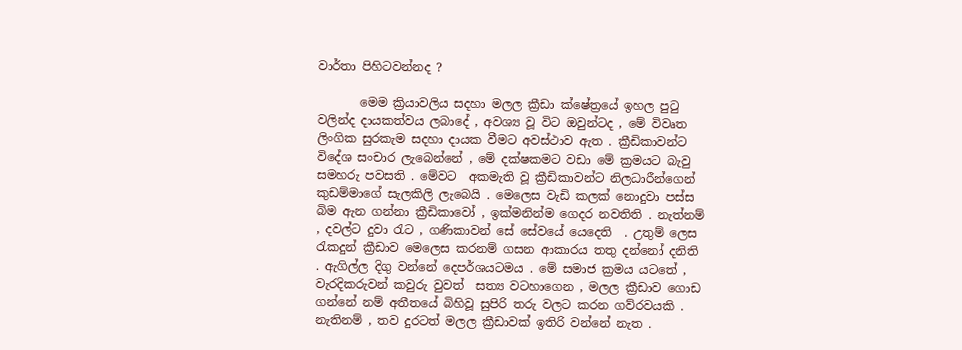වාර්තා පිහිටවන්නද ?

       මෙම ක්‍රියාවලිය සදහා මලල ක්‍රීඩා ක්ෂේත්‍රයේ ඉහල පුටු වලින්ද දායකත්වය ලබාදේ , අවශ්‍ය වූ විට ඔවුන්ටද , මේ විවෘත ලිංගික සුරකැම සදහා දායක වීමට අවස්ථාව ඇත . ක්‍රීඩිකාවන්ට විදේශ සංචාර ලැබෙන්නේ , මේ දක්ෂකමට වඩා මේ ක්‍රමයට බැවු සමහරු පවසති . මේවට  අකමැති වූ ක්‍රීඩිකාවන්ට නිලධාරීන්ගෙන්  කුඩම්මාගේ සැලකිලි ලැබෙයි . මෙලෙස වැඩි කලක් නොදුවා පස්ස බිම ඇන ගන්නා ක්‍රීඩිකාවෝ , ඉක්මනින්ම ගෙදර නවතිති . නැත්නම් , දවල්ට දුවා රැට , ගණිකාවන් සේ සේවයේ යෙදෙති  . උතුම් ලෙස රැකදුන් ක්‍රීඩාව මෙලෙස කරනම් ගසන ආකාරය තතු දන්නෝ දනිති . ඇගිල්ල දිගු වන්නේ දෙපර්ශයටමය . මේ සමාජ ක්‍රමය යටතේ , වැරදිකරුවන් කවුරු වුවත්  සත්‍ය වටහාගෙන , මලල ක්‍රීඩාව ගොඩ ගන්නේ නම් අතීතයේ බිහිවූ සුපිරි තරු වලට කරන ගව්රවයකි . නැතිනම් , තව දුරටත් මලල ක්‍රීඩාවක් ඉතිරි වන්නේ නැත .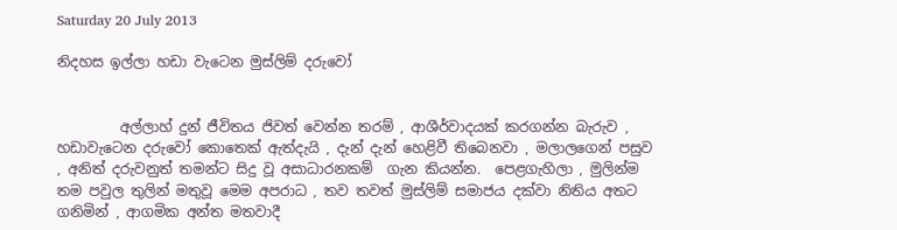Saturday 20 July 2013

නිදහස ඉල්ලා හඩා වැටෙන මුස්ලිම් දරුවෝ


         අල්ලාහ් දුන් ජීවිතය ජිවත් වෙන්න තරම් , ආශීර්වාදයක් කරගන්න බැරුව , හඩාවැටෙන දරුවෝ කොතෙක් ඇත්දැයි , දැන් දැන් හෙළිවී තිබෙනවා , මලාලගෙන් පසුව , අනිත් දරුවනුත් තමන්ට සිදු වූ අසාධාරනකම්  ගැන කියන්න.  පෙළගැහිලා , මුලින්ම තම පවුල තුලින් මතුවූ මෙම අපරාධ , තව තවත් මුස්ලිම් සමාජය දක්වා නිතිය අතට ගනිමින් , ආගමික අන්ත මතවාදී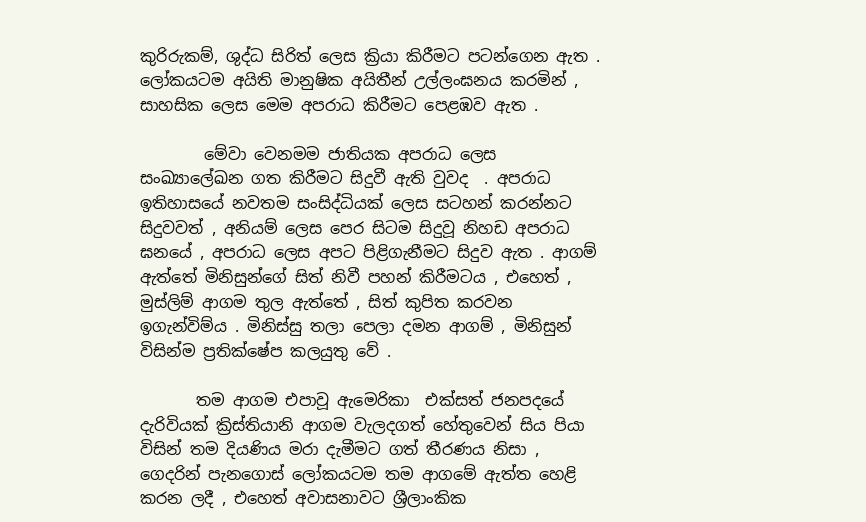කුරිරුකම්, ශුද්ධ සිරිත් ලෙස ක්‍රියා කිරීමට පටන්ගෙන ඇත . ලෝකයටම අයිති මානුෂික අයිතීන් උල්ලංඝනය කරමින් , සාහසික ලෙස මෙම අපරාධ කිරීමට පෙළඹව ඇත .

        මේවා වෙනමම ජාතියක අපරාධ ලෙස සංඛ්‍යාලේඛන ගත කිරීමට සිදුවී ඇති වුවද  . අපරාධ ඉතිහාසයේ නවතම සංසිද්ධියක් ලෙස සටහන් කරන්නට සිදුවවත් , අනියම් ලෙස පෙර සිටම සිදුවූ නිහඩ අපරාධ ඝනයේ , අපරාධ ලෙස අපට පිළිගැනීමට සිදුව ඇත . ආගම් ඇත්තේ මිනිසුන්ගේ සිත් නිවී පහන් කිරීමටය , එහෙත් , මුස්ලිම් ආගම තුල ඇත්තේ , සිත් කුපිත කරවන ඉගැන්විම්ය . මිනිස්සු තලා පෙලා දමන ආගම් , මිනිසුන් විසින්ම ප්‍රතික්ෂේප කලයුතු වේ .

       තම ආගම එපාවූ ඇමෙරිකා  එක්සත් ජනපදයේ දැරිවියක් ක්‍රිස්තියානි ආගම වැලදගත් හේතුවෙන් සිය පියා විසින් තම දියණිය මරා දැමීමට ගත් තීරණය නිසා , ගෙදරින් පැනගොස් ලෝකයටම තම ආගමේ ඇත්ත හෙළි කරන ලදී , එහෙත් අවාසනාවට ශ්‍රීලාංකික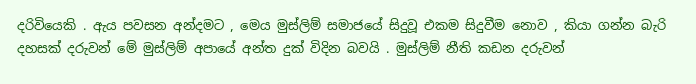දරිවියෙකි . ඇය පවසන අන්දමට , මෙය මුස්ලිම් සමාජයේ සිදුවූ එකම සිදුවීම නොව , කියා ගන්න බැරි දහසක් දරුවන් මේ මුස්ලිම් අපායේ අන්ත දුක් විදින බවයි . මුස්ලිම් නීති කඩන දරුවන්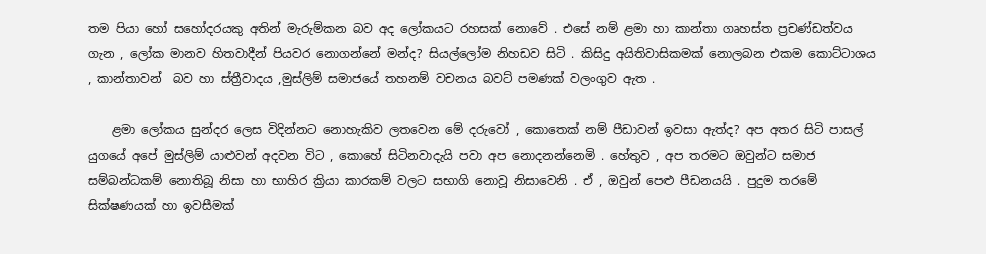තම පියා හෝ සහෝදරයකු අතින් මැරුම්කන බව අද ලෝකයට රහසක් නොවේ . එසේ නම් ළමා හා කාන්තා ගෘහස්ත ප්‍රචණ්ඩත්වය ගැන , ලෝක මානව හිතවාදීන් පියවර නොගන්නේ මන්ද? සියල්ලෝම නිහඩව සිටි . කිසිදු අයිතිවාසිකමක් නොලබන එකම කොට්ටාශය , කාන්තාවන්  බව හා ස්ත්‍රීවාදය ,මුස්ලිම් සමාජයේ තහනම් වචනය බවට් පමණක් වලංගුව ඇත .

    ළමා ලෝකය සුන්දර ලෙස විදින්නට නොහැකිව ලතවෙන මේ දරුවෝ , කොතෙක් නම් පීඩාවන් ඉවසා ඇත්ද? අප අතර සිටි පාසල් යුගයේ අපේ මුස්ලිම් යාළුවන් අදවන විට , කොහේ සිටිනවාදැයි පවා අප නොදනන්නෙමි . හේතුව , අප තරමට ඔවුන්ට සමාජ සම්බන්ධකම් නොතිබූ නිසා හා භාහිර ක්‍රියා කාරකම් වලට සභාගි නොවූ නිසාවෙනි . ඒ , ඔවුන් පෙළු පීඩනයයි . පුදුම තරමේ සික්ෂණයක් හා ඉවසීමක්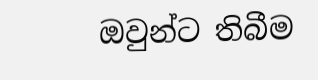ඔවුන්ට තිබීම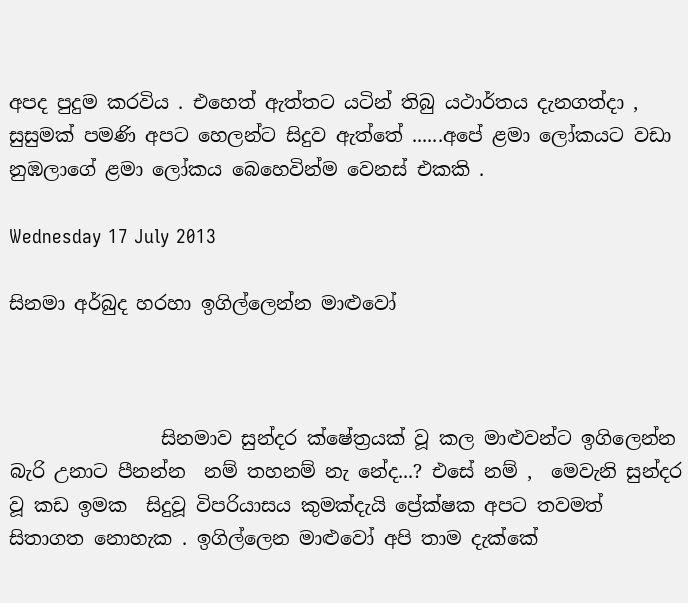අපද පුදුම කරවිය . එහෙත් ඇත්තට යටින් තිබු යථාර්තය දැනගත්දා , සුසුමක් පමණි අපට හෙලන්ට සිදුව ඇත්තේ ......අපේ ළමා ලෝකයට වඩා නුඹලාගේ ළමා ලෝකය බෙහෙවින්ම වෙනස් එකකි .

Wednesday 17 July 2013

සිනමා අර්බුද හරහා ඉගිල්ලෙන්න මාළුවෝ



                සිනමාව සුන්දර ක්ෂේත්‍රයක් වූ කල මාළුවන්ට ඉගිලෙන්න බැරි උනාට පීනන්න  නම් තහනම් නැ නේද...? එසේ නම් ,  මෙවැනි සුන්දර වූ කඩ ඉමක  සිදුවූ විපරියාසය කුමක්දැයි ප්‍රේක්ෂක අපට තවමත් සිතාගත නොහැක . ඉගිල්ලෙන මාළුවෝ අපි තාම දැක්කේ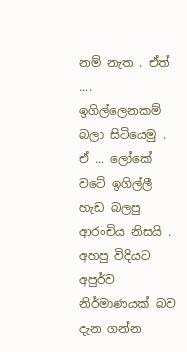නම් නැත . ඒත් .... ඉගිල්ලෙනකම් බලා සිටියෙමු . ඒ ... ලෝකේ වටේ ඉගිල්ලී හැඩ බලපු ආරංචිය නිසයි . අහපු විදියට අපුර්ව නිර්මාණයක් බව දැන ගන්න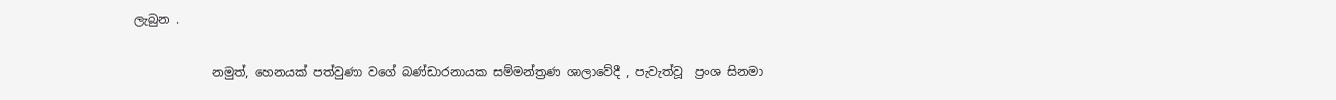ලැබුන .

             නමුත්, හෙනයක් පත්වුණා වගේ බණ්ඩාරනායක සම්මන්ත්‍රණ ශාලාවේදී , පැවැත්වූ  ප්‍රංශ සිනමා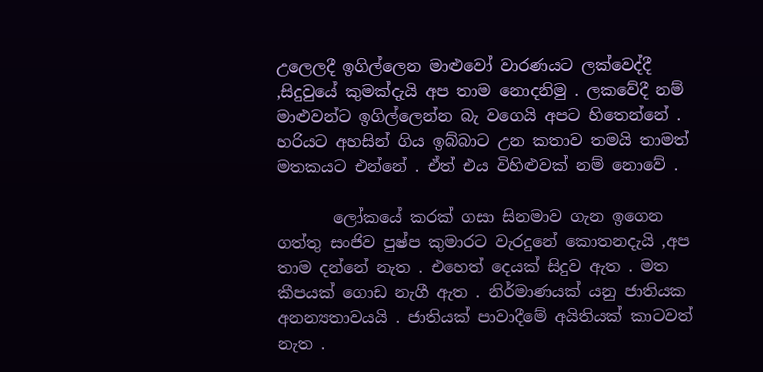උලෙලදී ඉගිල්ලෙන මාළුවෝ වාරණයට ලක්වෙද්දී ,සිදුවුයේ කුමක්දැයි අප තාම නොදනිමු . ලකවේදී නම් මාළුවන්ට ඉගිල්ලෙන්න බැ වගෙයි අපට හිතෙන්නේ . හරියට අහසින් ගිය ඉබ්බාට උන කතාව තමයි තාමත් මතකයට එන්නේ . ඒත් එය විහිළුවක් නම් නොවේ .

       ලෝකයේ කරක් ගසා සිනමාව ගැන ඉගෙන ගත්තු සංජිව පුෂ්ප කුමාරට වැරදුනේ කොතනදැයි ,අප තාම දන්නේ නැත . එහෙත් දෙයක් සිදුව ඇත . මත කීපයක් ගොඩ නැගී ඇත . නිර්මාණයක් යනු ජාතියක අනන්‍යතාවයයි . ජාතියක් පාවාදීමේ අයිතියක් කාටවත් නැත .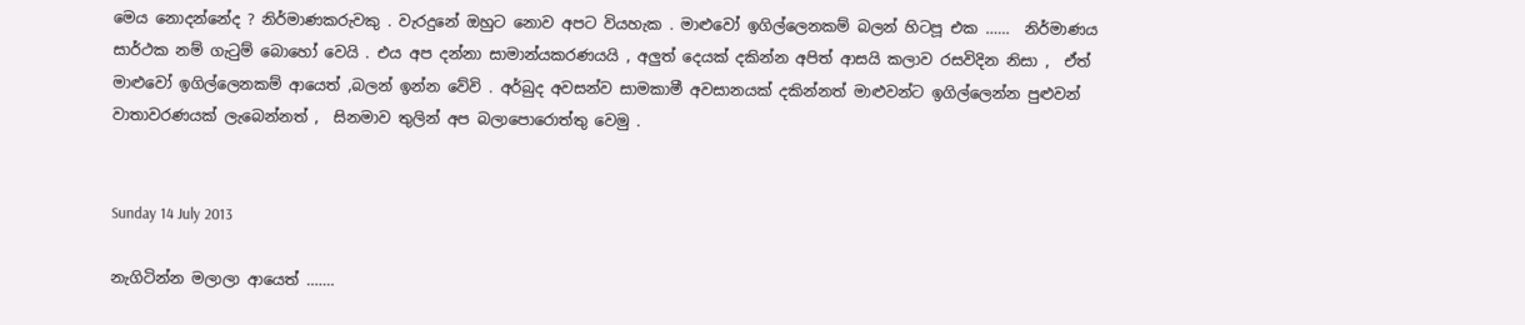මෙය නොදන්නේද ? නිර්මාණකරුවකු . වැරදුනේ ඔහුට නොව අපට වියහැක . මාළුවෝ ඉගිල්ලෙනකම් බලන් හිටපූ එක ......  නිර්මාණය සාර්ථක නම් ගැටුම් බොහෝ වෙයි . එය අප දන්නා සාමාන්යකරණයයි , අලුත් දෙයක් දකින්න අපිත් ආසයි කලාව රසවිදින නිසා ,  ඒත් මාළුවෝ ඉගිල්ලෙනකම් ආයෙත් ,බලන් ඉන්න වේවි . අර්බුද අවසන්ව සාමකාමී අවසානයක් දකින්නත් මාළුවන්ට ඉගිල්ලෙන්න පුළුවන් වාතාවරණයක් ලැබෙන්නත් ,  සිනමාව තුලින් අප බලාපොරොත්තු වෙමු .


Sunday 14 July 2013

නැගිටින්න මලාලා ආයෙත් .......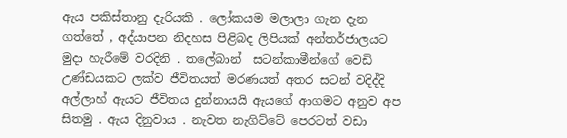ඇය පකිස්තානු දැරියකි . ලෝකයම මලාලා ගැන දැන ගත්තේ , අද්යාපන නිදහස පිළිබද ලිපියක් අන්තර්ජාලයට මුදා හැරීමේ වරදිනි . තලේබාන්  සටන්කාමීන්ගේ වෙඩි උණ්ඩයකට ලක්ව ජීවිතයත් මරණයත් අතර සටන් වදිද්දි අල්ලාහ් ඇයට ජීවිතය දුන්නායයි ඇයගේ ආගමට අනුව අප සිතමු . ඇය දිනුවාය . නැවත නැගිට්ටේ පෙරටත් වඩා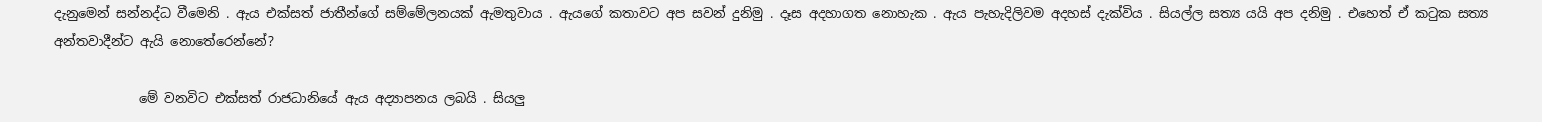දැනුමෙන් සන්නද්ධ වීමෙනි . ඇය එක්සත් ජාතීන්ගේ සම්මේලනයක් ඇමතුවාය . ඇයගේ කතාවට අප සවන් දුනිමු . දෑස අදහාගත නොහැක . ඇය පැහැදිලිවම අදහස් දැක්විය . සියල්ල සත්‍ය යයි අප දනිමු . එහෙත් ඒ කටුක සත්‍ය අන්තවාදීන්ට ඇයි නොතේරෙන්නේ?

             මේ වනවිට එක්සත් රාජධානියේ ඇය අද්‍යාපනය ලබයි . සියලු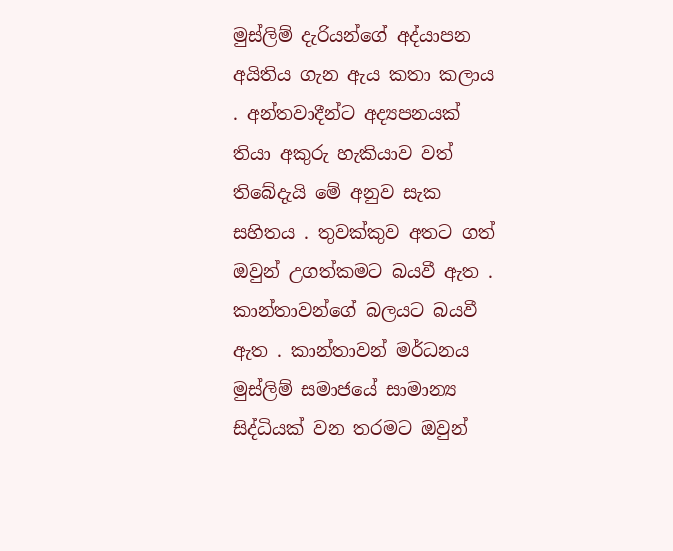මුස්ලිම් දැරියන්ගේ අද්යාපන අයිතිය ගැන ඇය කතා කලාය . අන්තවාදීන්ට අද්‍යපනයක් තියා අකුරු හැකියාව වත් තිබේදැයි මේ අනුව සැක සහිතය . තුවක්කුව අතට ගත් ඔවුන් උගත්කමට බයවී ඇත . කාන්තාවන්ගේ බලයට බයවී ඇත . කාන්තාවන් මර්ධනය මුස්ලිම් සමාජයේ සාමාන්‍ය සිද්ධියක් වන තරමට ඔවුන්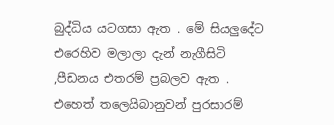බුද්ධිය යටගසා ඇත . මේ සියලුදේට එරෙහිව මලාලා දැන් නැගීසිටි ,පීඩනය එතරම් ප්‍රබලව ඇත . එහෙත් තලෙයිබානුවන් පුරසාරම්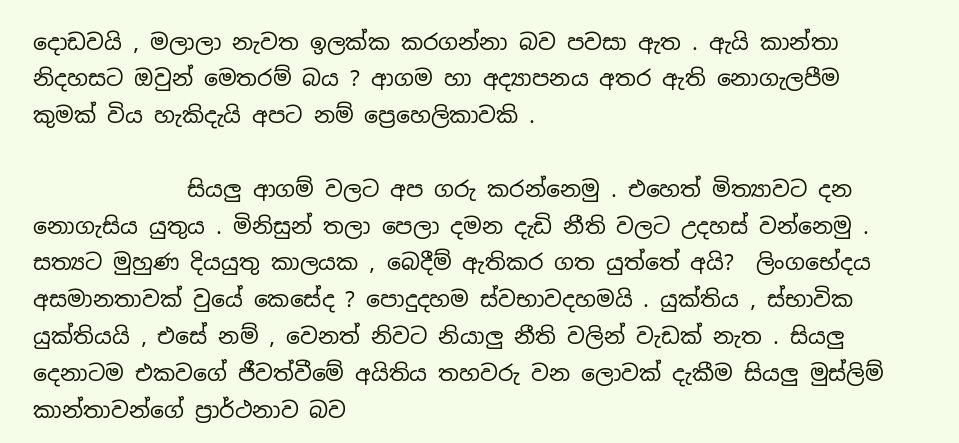දොඩවයි , මලාලා නැවත ඉලක්ක කරගන්නා බව පවසා ඇත . ඇයි කාන්තා නිදහසට ඔවුන් මෙතරම් බය ? ආගම හා අද්‍යාපනය අතර ඇති නොගැලපීම කුමක් විය හැකිදැයි අපට නම් ප්‍රෙහෙලිකාවකි .

              සියලු ආගම් වලට අප ගරු කරන්නෙමු . එහෙත් මිත්‍යාවට දන නොගැසිය යුතුය . මිනිසුන් තලා පෙලා දමන දැඩි නීති වලට උදහස් වන්නෙමු . සත්‍යට මුහුණ දියයුතු කාලයක , බෙදීම් ඇතිකර ගත යුත්තේ අයි?  ලිංගභේදය   අසමානතාවක් වුයේ කෙසේද ? පොදුදහම ස්වභාවදහමයි . යුක්තිය , ස්භාවික යුක්තියයි , එසේ නම් , වෙනත් නිවට නියාලු නීති වලින් වැඩක් නැත . සියලු දෙනාටම එකවගේ ජීවත්වීමේ අයිතිය තහවරු වන ලොවක් දැකීම සියලු මුස්ලිම් කාන්තාවන්ගේ ප්‍රාර්ථනාව බව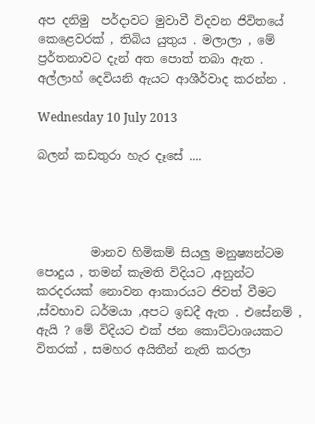අප දනිමු  පර්දාවට මුවාවී විදවන ජිවිතයේ කෙළෙවරක් , තිබිය යුතුය . මලාලා , මේ ප්‍රර්තනාවට දැන් අත පොත් තබා ඇත . අල්ලාහ් දෙවියනි ඇයට ආශීර්වාද කරන්න .

Wednesday 10 July 2013

බලන් කඩතුරා හැර දෑසේ ....




         මානව හිමිකම් සියලු මනුෂ්‍යන්ටම පොදුය , තමන් කැමති විදියට ,අනුන්ට කරදරයක් නොවන ආකාරයට ජිවත් වීමට ,ස්වභාව ධර්මයා ,අපට ඉඩදී ඇත . එසේනම් , ඇයි ? මේ විදියට එක් ජන කොට්ටාශයකට විතරක් , සමහර අයිතීන් නැති කරලා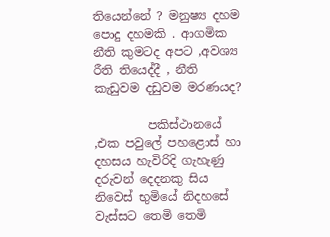තියෙන්නේ ? මනුෂ්‍ය දහම පොදු දහමකි . ආගමික නීති කුමටද අපට ,අවශ්‍ය රීති තියෙද්දී , නීති කැඩුවම දඩුවම මරණයද?

         පකිස්ථානයේ ,එක පවුලේ පහළොස් හා දහසය හැවිරිදි ගැහැණු දරුවන් දෙදනකු සිය නිවෙස් භුමියේ නිදහසේ වැස්සට තෙමි තෙමි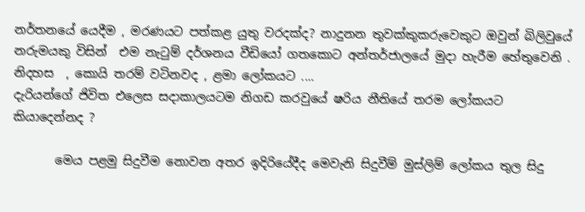නර්තනයේ යෙදීම , මරණයට පත්කළ යුතු වරදක්ද? නාදුනන තුවක්කුකරුවෙකුට ඔවුන් බිලිවුයේ නරුමයකු විසින්  එම නැටුම් දර්ශනය වීඩියෝ ගතකොට අන්තර්ජාලයේ මුදා හැරීම හේතුවෙනි . නිදහස  , කොයි තරම් වටිනවද , ළමා ලෝකයට ....
දැරියන්ගේ ජිවිත එලෙස සදාකාලයටම නිගඩ කරවුයේ ෂරිය නීතියේ තරම ලෝකයට කියාදෙන්නද ?

       මෙය පළමු සිදුවීම නොවන අතර ඉදිරියේදීද මෙවැනි සිදුවීම් මුස්ලිම් ලෝකය තුල සිදු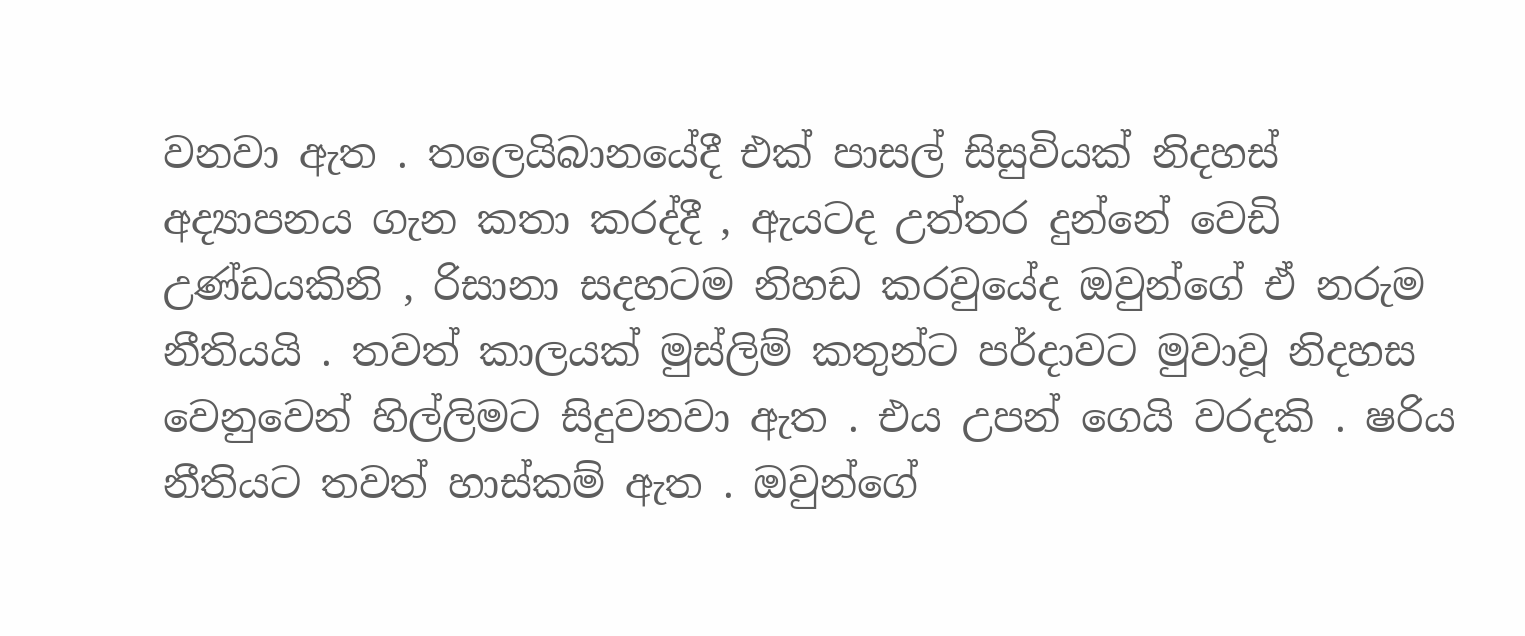වනවා ඇත . තලෙයිබානයේදී එක් පාසල් සිසුවියක් නිදහස් අද්‍යාපනය ගැන කතා කරද්දී , ඇයටද උත්තර දුන්නේ වෙඩි උණ්ඩයකිනි , රිසානා සදහටම නිහඩ කරවුයේද ඔවුන්ගේ ඒ නරුම නීතියයි . තවත් කාලයක් මුස්ලිම් කතුන්ට පර්දාවට මුවාවූ නිදහස වෙනුවෙන් හිල්ලිමට සිදුවනවා ඇත . එය උපන් ගෙයි වරදකි . ෂරිය නීතියට තවත් හාස්කම් ඇත . ඔවුන්ගේ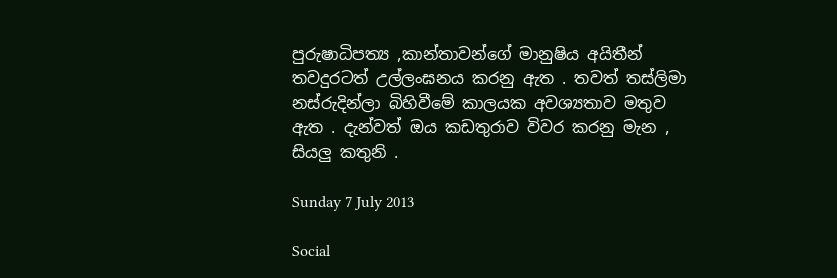පුරුෂාධිපත්‍ය ,කාන්තාවන්ගේ මානුෂිය අයිතීන් තවදුරටත් උල්ලංඝනය කරනු ඇත . තවත් තස්ලිමා නස්රුදින්ලා බිහිවීමේ කාලයක අවශ්‍යතාව මතුව ඇත . දැන්වත් ඔය කඩතුරාව විවර කරනු මැන , සියලු කතුනි .

Sunday 7 July 2013

Social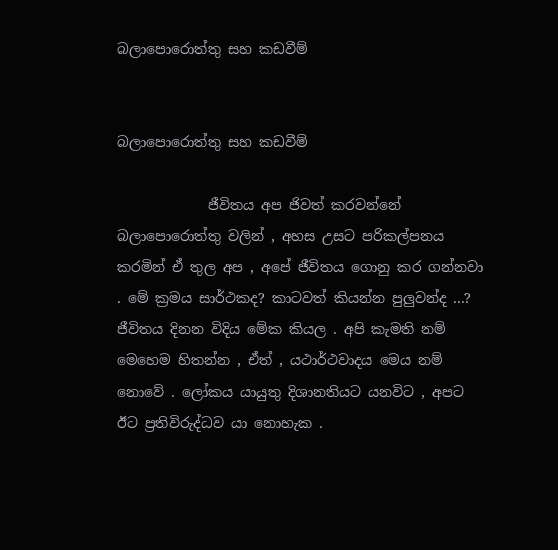බලාපොරොත්තු සහ කඩවීම්


බලාපොරොත්තු සහ කඩවීම්

             ජීවිතය අප ජිවත් කරවන්නේ බලාපොරොත්තු වලින් , අහස උසට පරිකල්පනය කරමින් ඒ තුල අප , අපේ ජීවිතය ගොනු කර ගන්නවා . මේ ක්‍රමය සාර්ථකද? කාටවත් කියන්න පුලුවන්ද ...? ජීවිතය දිනන විදිය මේක කියල . අපි කැමති නම් මෙහෙම හිතන්න , ඒත් , යථාර්ථවාදය මෙය නම් නොවේ . ලෝකය යායුතු දිශානතියට යනවිට , අපට ඊට ප්‍රතිවිරුද්ධව යා නොහැක .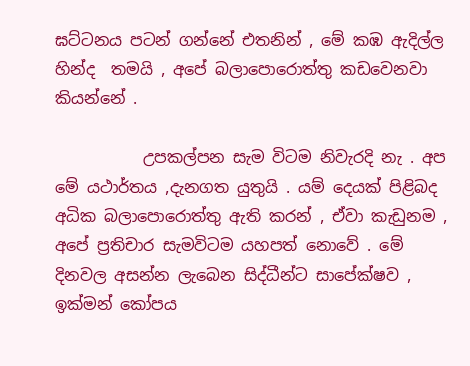ඝට්ටනය පටන් ගන්නේ එතනින් , මේ කඹ ඇදිල්ල හින්ද  තමයි , අපේ බලාපොරොත්තු කඩවෙනවා කියන්නේ .

           උපකල්පන සැම විටම නිවැරදි නැ . අප මේ යථාර්තය ,දැනගත යුතුයි . යම් දෙයක් පිළිබද අධික බලාපොරොත්තු ඇති කරන් , ඒවා කැඩුනම , අපේ ප්‍රතිචාර සැමවිටම යහපත් නොවේ . මේ දිනවල අසන්න ලැබෙන සිද්ධීන්ට සාපේක්ෂව , ඉක්මන් කෝපය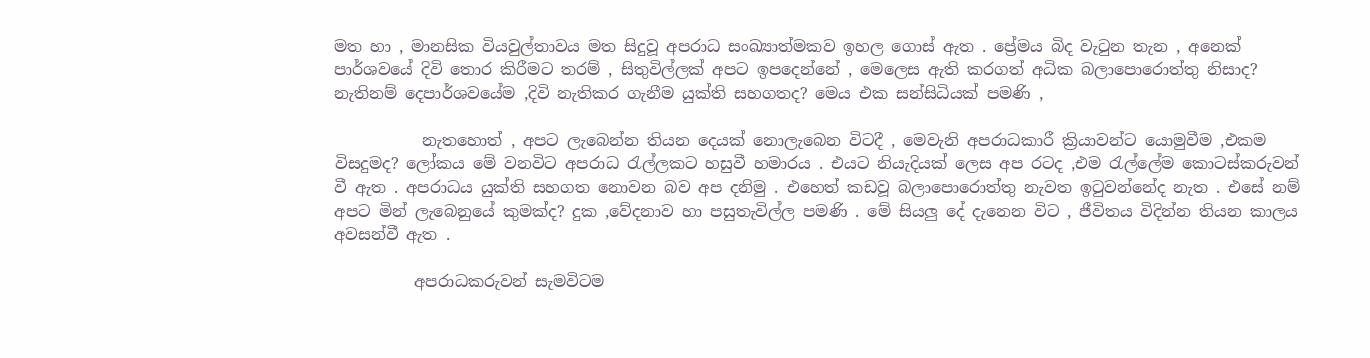මත හා , මානසික වියවුල්තාවය මත සිදුවූ අපරාධ සංඛ්‍යාත්මකව ඉහල ගොස් ඇත . ප්‍රේමය බිද වැටුන තැන , අනෙක් පාර්ශවයේ දිවි තොර කිරීමට තරම් , සිතුවිල්ලක් අපට ඉපදෙන්නේ , මෙලෙස ඇති කරගත් අධික බලාපොරොත්තු නිසාද? නැතිනම් දෙපාර්ශවයේම ,දිවි නැතිකර ගැනීම යුක්ති සහගතද? මෙය එක සන්සිධියක් පමණි ,

           නැතහොත් , අපට ලැබෙන්න තියන දෙයක් නොලැබෙන විටදී , මෙවැනි අපරාධකාරී ක්‍රියාවන්ට යොමුවීම ,එකම විසදුමද? ලෝකය මේ වනවිට අපරාධ රැල්ලකට හසුවී හමාරය . එයට නියැදියක් ලෙස අප රටද ,එම රැල්ලේම කොටස්කරුවන් වී ඇත . අපරාධය යුක්ති සහගත නොවන බව අප දනිමු . එහෙත් කඩවූ බලාපොරොත්තු නැවත ඉටුවන්නේද නැත . එසේ නම් අපට මින් ලැබෙනුයේ කුමක්ද? දුක ,වේදනාව හා පසුතැවිල්ල පමණි . මේ සියලු දේ දැනෙන විට , ජීවිතය විදින්න තියන කාලය අවසන්වී ඇත .

          අපරාධකරුවන් සැමවිටම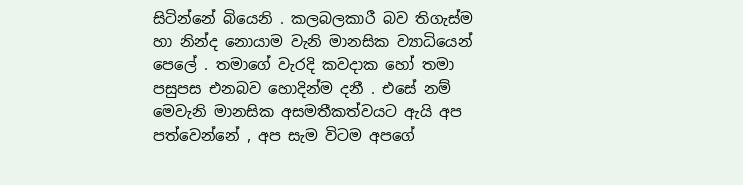සිටින්නේ බියෙනි . කලබලකාරී බව තිගැස්ම හා නින්ද නොයාම වැනි මානසික ව්‍යාධියෙන් පෙලේ . තමාගේ වැරදි කවදාක හෝ තමා පසුපස එනබව හොදින්ම දනී . එසේ නම් මෙවැනි මානසික අසමතීකත්වයට ඇයි අප පත්වෙන්නේ , අප සැම විටම අපගේ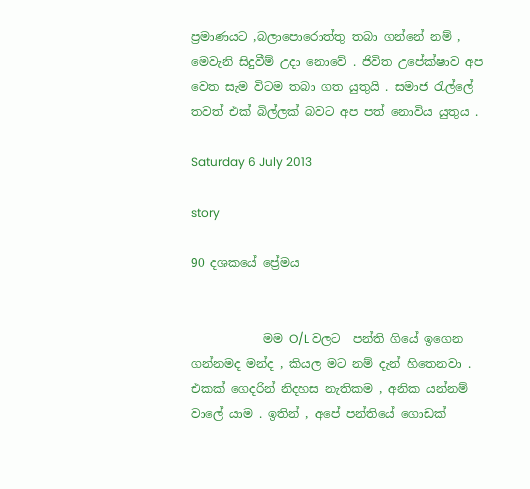ප්‍රමාණයට ,බලාපොරොත්තු තබා ගන්නේ නම් , මෙවැනි සිදුවීම් උදා නොවේ . ජිවිත උපේක්ෂාව අප වෙත සැම විටම තබා ගත යුතුයි . සමාජ රැල්ලේ තවත් එක් බිල්ලක් බවට අප පත් නොවිය යුතුය .

Saturday 6 July 2013

story

90 දශකයේ ප්‍රේමය


            මම O/L වලට  පන්ති ගියේ ඉගෙන ගන්නමද මන්ද , කියල මට නම් දැන් හිතෙනවා . එකක් ගෙදරින් නිදහස නැතිකම , අනික යන්නම් වාලේ යාම . ඉතින් , අපේ පන්තියේ ගොඩක්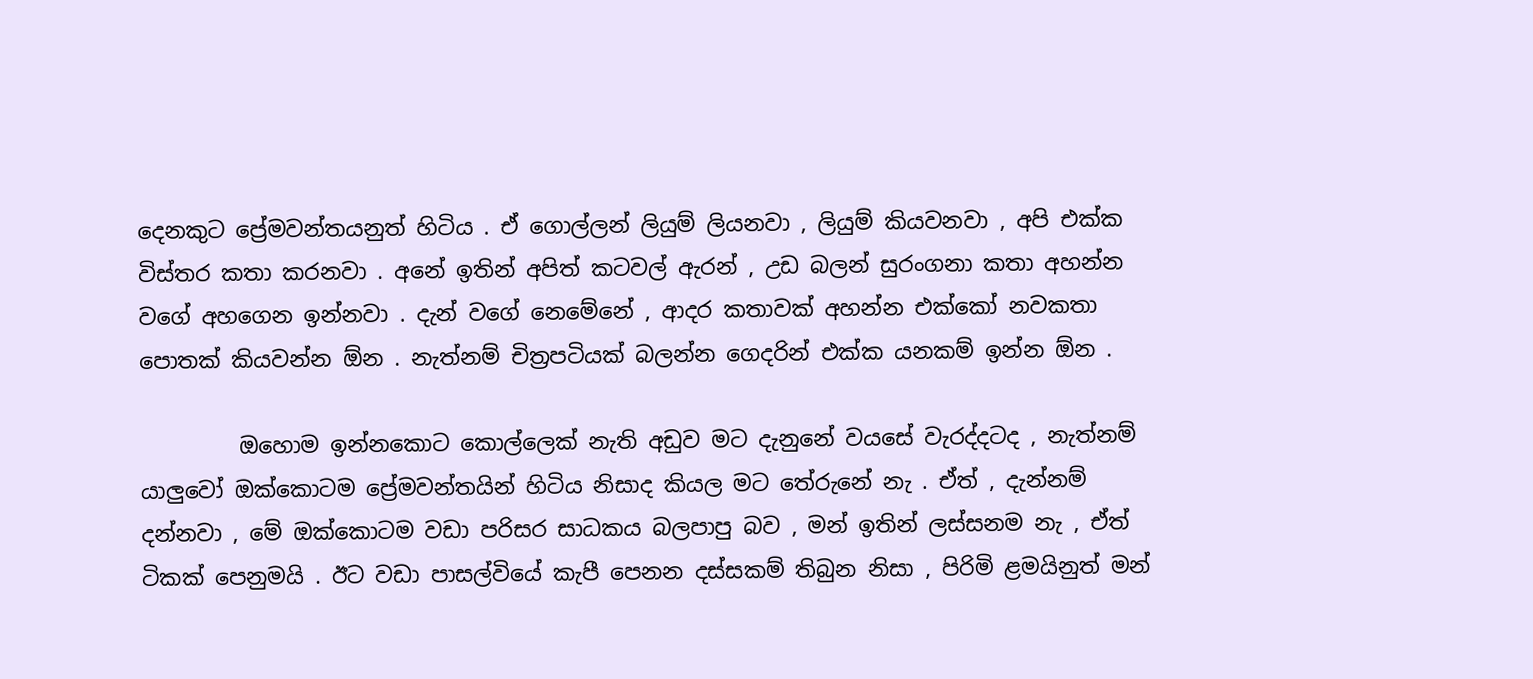දෙනකුට ප්‍රේමවන්තයනුත් හිටිය . ඒ ගොල්ලන් ලියුම් ලියනවා , ලියුම් කියවනවා , අපි එක්ක විස්තර කතා කරනවා . අනේ ඉතින් අපිත් කටවල් ඇරන් , උඩ බලන් සුරංගනා කතා අහන්න වගේ අහගෙන ඉන්නවා . දැන් වගේ නෙමේනේ , ආදර කතාවක් අහන්න එක්කෝ නවකතා පොතක් කියවන්න ඕන . නැත්නම් චිත්‍රපටියක් බලන්න ගෙදරින් එක්ක යනකම් ඉන්න ඕන .

         ඔහොම ඉන්නකොට කොල්ලෙක් නැති අඩුව මට දැනුනේ වයසේ වැරද්දටද , නැත්නම් යාලුවෝ ඔක්කොටම ප්‍රේමවන්තයින් හිටිය නිසාද කියල මට තේරුනේ නැ . ඒත් , දැන්නම් දන්නවා , මේ ඔක්කොටම වඩා පරිසර සාධකය බලපාපු බව , මන් ඉතින් ලස්සනම නැ , ඒත් ටිකක් පෙනුමයි . ඊට වඩා පාසල්වියේ කැපී පෙනන දස්සකම් තිබුන නිසා , පිරිමි ළමයිනුත් මන්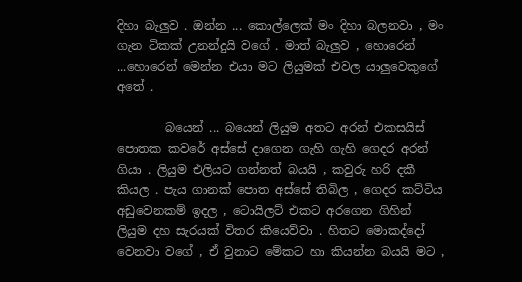දිහා බැලුව . ඔන්න ... කොල්ලෙක් මං දිහා බලනවා , මං ගැන ටිකක් උනන්දුයි වගේ . මාත් බැලුව , හොරෙන් ...හොරෙන් මෙන්න එයා මට ලියුමක් එවල යාලුවෙකුගේ අතේ .

        බයෙන් ... බයෙන් ලියුම අතට අරන් එකසයිස් පොතක කවරේ අස්සේ දාගෙන ගැහි ගැහි ගෙදර අරන් ගියා . ලියුම එලියට ගන්නත් බයයි , කවුරු හරි දකී කියල . පැය ගානක් පොත අස්සේ තිබිල , ගෙදර කට්ටිය අඩුවෙනකම් ඉදල , ටොයිලට් එකට අරගෙන ගිහින් ලියුම දහ සැරයක් විතර කියෙව්වා . හිතට මොකද්දෝ වෙනවා වගේ , ඒ වුනාට මේකට හා කියන්න බයයි මට ,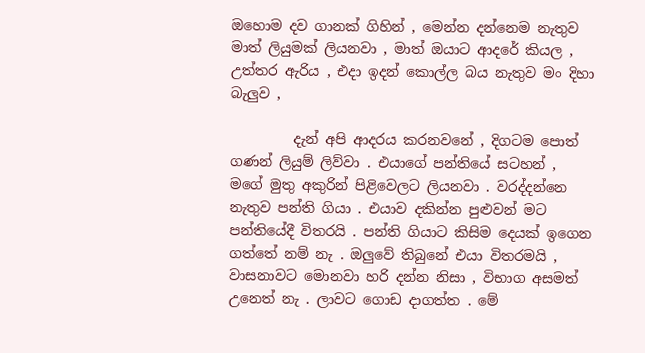ඔහොම දව ගානක් ගිහින් , මෙන්න දන්නෙම නැතුව මාත් ලියුමක් ලියනවා , මාත් ඔයාට ආදරේ කියල , උත්තර ඇරිය , එදා ඉදන් කොල්ල බය නැතුව මං දිහා බැලුව ,

         දැන් අපි ආදරය කරනවනේ , දිගටම පොත් ගණන් ලියුම් ලිව්වා . එයාගේ පන්තියේ සටහන් , මගේ මුතු අකුරින් පිළිවෙලට ලියනවා . වරද්දන්නෙ නැතුව පන්ති ගියා . එයාව දකින්න පුළුවන් මට පන්තියේදී විතරයි . පන්ති ගියාට කිසිම දෙයක් ඉගෙන ගත්තේ නම් නැ . ඔලුවේ තිබුනේ එයා විතරමයි , වාසනාවට මොනවා හරි දන්න නිසා , විභාග අසමත් උනෙත් නැ . ලාවට ගොඩ දාගත්ත . මේ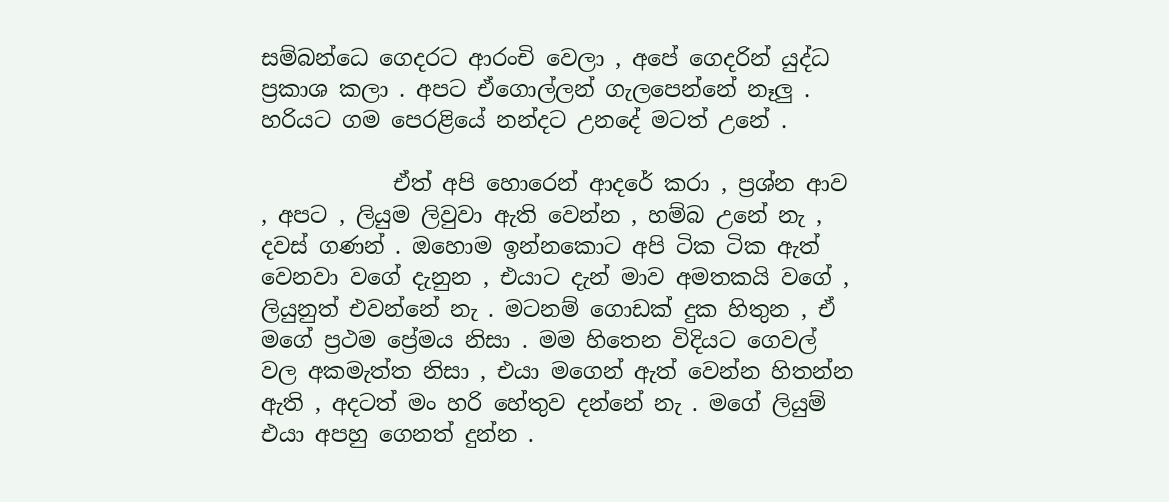සම්බන්ධෙ ගෙදරට ආරංචි වෙලා , අපේ ගෙදරින් යුද්ධ ප්‍රකාශ කලා . අපට ඒගොල්ලන් ගැලපෙන්නේ නෑලු . හරියට ගම පෙරළියේ නන්දට උනදේ මටත් උනේ .

            ඒත් අපි හොරෙන් ආදරේ කරා , ප්‍රශ්න ආව , අපට , ලියුම ලිවුවා ඇති වෙන්න , හම්බ උනේ නැ , දවස් ගණන් . ඔහොම ඉන්නකොට අපි ටික ටික ඇත් වෙනවා වගේ දැනුන , එයාට දැන් මාව අමතකයි වගේ ,  ලියුනුත් එවන්නේ නැ . මටනම් ගොඩක් දුක හිතුන , ඒ මගේ ප්‍රථම ප්‍රේමය නිසා . මම හිතෙන විදියට ගෙවල් වල අකමැත්ත නිසා , එයා මගෙන් ඇත් වෙන්න හිතන්න ඇති , අදටත් මං හරි හේතුව දන්නේ නැ . මගේ ලියුම් එයා අපහු ගෙනත් දුන්න .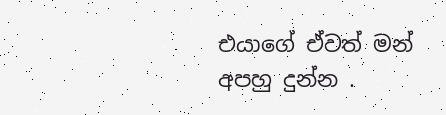එයාගේ ඒවත් මන් අපහු දුන්න .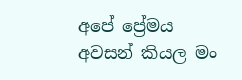අපේ ප්‍රේමය අවසන් කියල මං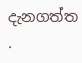දැනගත්ත .